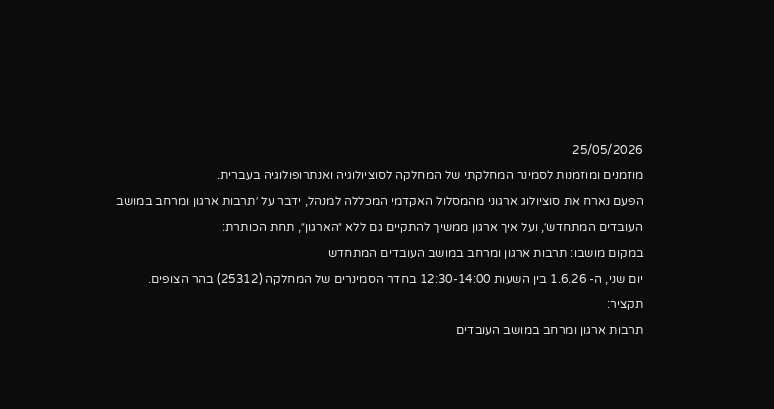25/05/2026
מוזמנים ומוזמנות לסמינר המחלקתי של המחלקה לסוציולוגיה ואנתרופולוגיה בעברית.
הפעם נארח את סוציולוג ארגוני מהמסלול האקדמי המכללה למנהל, ידבר על ׳תרבות ארגון ומרחב במושב העובדים המתחדש׳, ועל איך ארגון ממשיך להתקיים גם ללא ״הארגון״, תחת הכותרת:
במקום מושבו: תרבות ארגון ומרחב במושב העובדים המתחדש
יום שני, ה- 1.6.26 בין השעות 12:30-14:00 בחדר הסמינרים של המחלקה (25312) בהר הצופים.
תקציר:
תרבות ארגון ומרחב במושב העובדים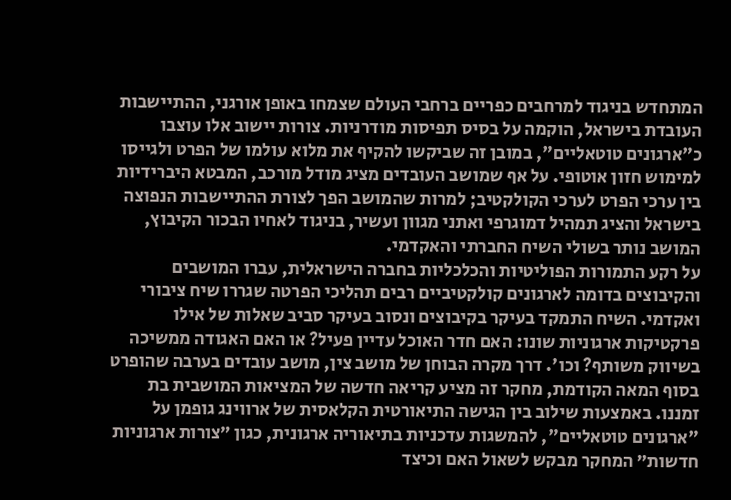המתחדש בניגוד למרחבים כפריים ברחבי העולם שצמחו באופן אורגני, ההתיישבות העובדת בישראל, הוקמה על בסיס תפיסות מודרניות. צורות יישוב אלו עוצבו כ"ארגונים טוטאליים", במובן זה שביקשו להקיף את מלוא עולמו של הפרט ולגייסו למימוש חזון אוטופי. על אף שמושב העובדים מציג מודל מורכב, המבטא היברידיות בין ערכי הפרט לערכי הקולקטיב; למרות שהמושב הפך לצורת ההתיישבות הנפוצה בישראל והציג תמהיל דמוגרפי ואתני מגוון ועשיר, בניגוד לאחיו הבכור הקיבוץ, המושב נותר בשולי השיח החברתי והאקדמי.
על רקע התמורות הפוליטיות והכלכליות בחברה הישראלית, עברו המושבים והקיבוצים בדומה לארגונים קולקטיביים רבים תהליכי הפרטה שגררו שיח ציבורי ואקדמי. השיח התמקד בעיקר בקיבוצים ונסוב בעיקר סביב שאלות של אילו פרקטיקות ארגוניות שונו: האם חדר האוכל עדיין פעיל? או האם האגודה ממשיכה בשיווק משותף? וכו'. דרך מקרה הבוחן של מושב צין, מושב עובדים בערבה שהופרט בסוף המאה הקודמת, מחקר זה מציע קריאה חדשה של המציאות המושבית בת זמננו. באמצעות שילוב בין הגישה התיאורטית הקלאסית של ארווינג גופמן על "ארגונים טוטאליים", להמשגות עדכניות בתיאוריה ארגונית, כגון ״צורות ארגוניות חדשות״ המחקר מבקש לשאול האם וכיצד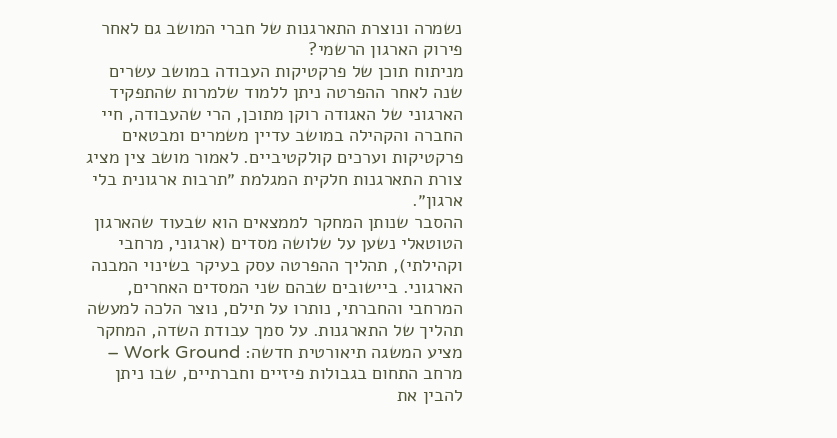נשמרה ונוצרת התארגנות של חברי המושב גם לאחר פירוק הארגון הרשמי?
מניתוח תוכן של פרקטיקות העבודה במושב עשרים שנה לאחר ההפרטה ניתן ללמוד שלמרות שהתפקיד הארגוני של האגודה רוקן מתוכן, הרי שהעבודה, חיי החברה והקהילה במושב עדיין משמרים ומבטאים פרקטיקות וערכים קולקטיביים. לאמור מושב צין מציג צורת התארגנות חלקית המגלמת ״תרבות ארגונית בלי ארגון״.
ההסבר שנותן המחקר לממצאים הוא שבעוד שהארגון הטוטאלי נשען על שלושה מסדים (ארגוני, מרחבי וקהילתי), תהליך ההפרטה עסק בעיקר בשינוי המבנה הארגוני. ביישובים שבהם שני המסדים האחרים, המרחבי והחברתי, נותרו על תילם, נוצר הלכה למעשה תהליך של התארגנות. על סמך עבודת השדה, המחקר מציע המשגה תיאורטית חדשה: Work Ground – מרחב התחום בגבולות פיזיים וחברתיים, שבו ניתן להבין את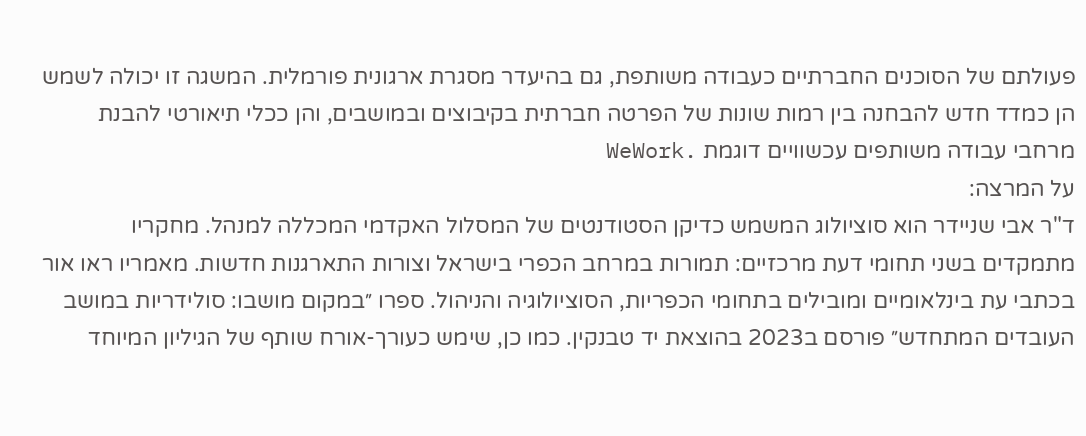פעולתם של הסוכנים החברתיים כעבודה משותפת, גם בהיעדר מסגרת ארגונית פורמלית. המשגה זו יכולה לשמש הן כמדד חדש להבחנה בין רמות שונות של הפרטה חברתית בקיבוצים ובמושבים, והן ככלי תיאורטי להבנת מרחבי עבודה משותפים עכשוויים דוגמת .WeWork
על המרצה:
ד"ר אבי שניידר הוא סוציולוג המשמש כדיקן הסטודנטים של המסלול האקדמי המכללה למנהל. מחקריו מתמקדים בשני תחומי דעת מרכזיים: תמורות במרחב הכפרי בישראל וצורות התארגנות חדשות. מאמריו ראו אור בכתבי עת בינלאומיים ומובילים בתחומי הכפריות, הסוציולוגיה והניהול. ספרו ״במקום מושבו: סולידריות במושב העובדים המתחדש״ פורסם ב2023 בהוצאת יד טבנקין. כמו כן, שימש כעורך-אורח שותף של הגיליון המיוחד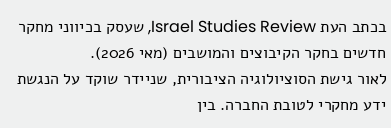בכתב העת Israel Studies Review, שעסק בכיווני מחקר חדשים בחקר הקיבוצים והמושבים (מאי 2026).
לאור גישת הסוציולוגיה הציבורית, שניידר שוקד על הנגשת ידע מחקרי לטובת החברה. בין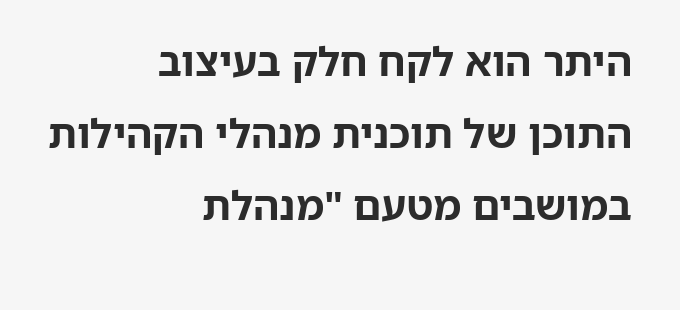היתר הוא לקח חלק בעיצוב התוכן של תוכנית מנהלי הקהילות במושבים מטעם "מנהלת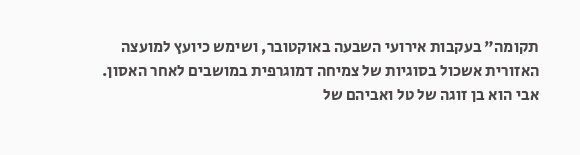תקומה" בעקבות אירועי השבעה באוקטובר, ושימש כיועץ למועצה האזורית אשכול בסוגיות של צמיחה דמוגרפית במושבים לאחר האסון. אבי הוא בן זוגה של טל ואביהם של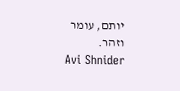יותם, עומר וזהר.
Avi Shnider